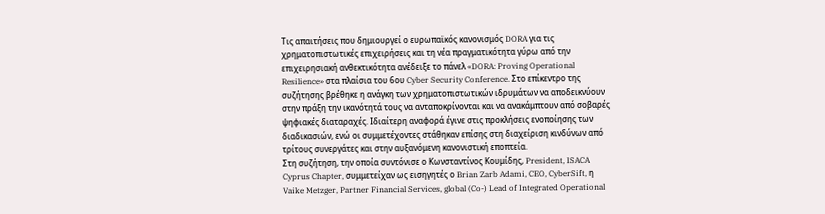Τις απαιτήσεις που δημιουργεί ο ευρωπαϊκός κανονισμός DORA για τις χρηματοπιστωτικές επιχειρήσεις και τη νέα πραγματικότητα γύρω από την επιχειρησιακή ανθεκτικότητα ανέδειξε το πάνελ «DORA: Proving Operational Resilience» στα πλαίσια του 6ου Cyber Security Conference. Στο επίκεντρο της συζήτησης βρέθηκε η ανάγκη των χρηματοπιστωτικών ιδρυμάτων να αποδεικνύουν στην πράξη την ικανότητά τους να ανταποκρίνονται και να ανακάμπτουν από σοβαρές ψηφιακές διαταραχές. Ιδιαίτερη αναφορά έγινε στις προκλήσεις ενοποίησης των διαδικασιών, ενώ οι συμμετέχοντες στάθηκαν επίσης στη διαχείριση κινδύνων από τρίτους συνεργάτες και στην αυξανόμενη κανονιστική εποπτεία.
Στη συζήτηση, την οποία συντόνισε ο Κωνσταντίνος Κουμίδης, President, ISACA Cyprus Chapter, συμμετείχαν ως εισηγητές ο Brian Zarb Adami, CEO, CyberSift, η Vaike Metzger, Partner Financial Services, global (Co-) Lead of Integrated Operational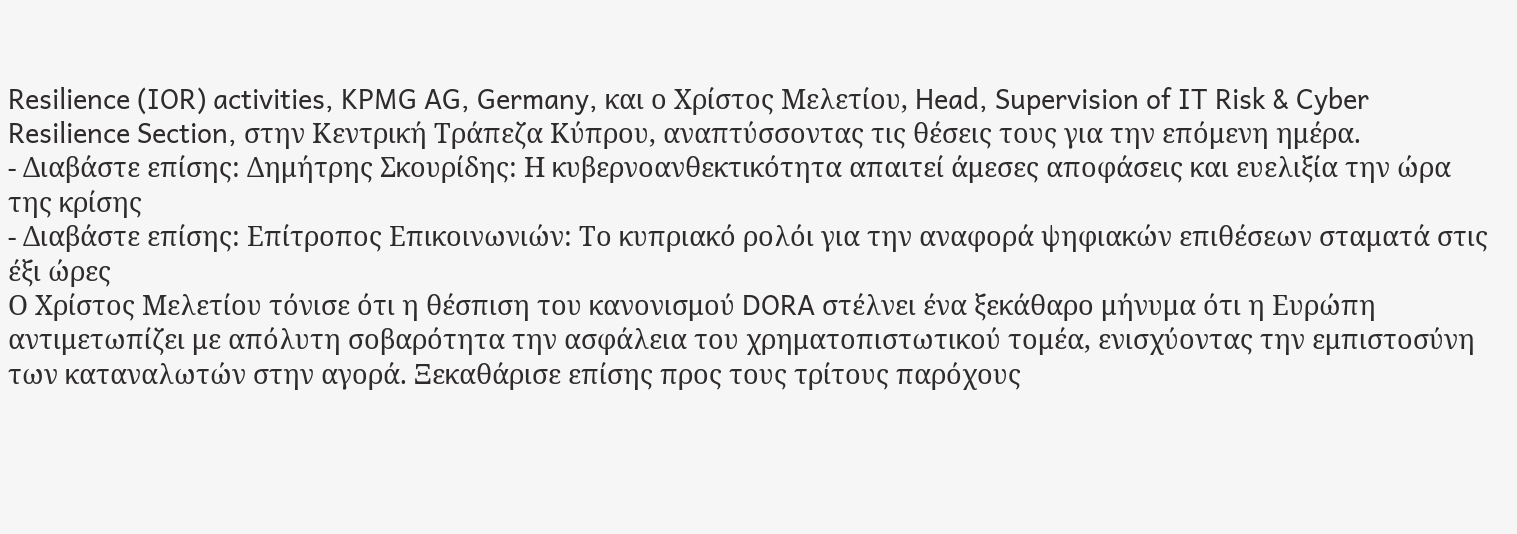Resilience (IOR) activities, KPMG AG, Germany, και ο Χρίστος Μελετίου, Head, Supervision of IT Risk & Cyber Resilience Section, στην Κεντρική Τράπεζα Κύπρου, αναπτύσσοντας τις θέσεις τους για την επόμενη ημέρα.
- Διαβάστε επίσης: Δημήτρης Σκουρίδης: Η κυβερνοανθεκτικότητα απαιτεί άμεσες αποφάσεις και ευελιξία την ώρα της κρίσης
- Διαβάστε επίσης: Επίτροπος Επικοινωνιών: Το κυπριακό ρολόι για την αναφορά ψηφιακών επιθέσεων σταματά στις έξι ώρες
Ο Χρίστος Μελετίου τόνισε ότι η θέσπιση του κανονισμού DORA στέλνει ένα ξεκάθαρο μήνυμα ότι η Ευρώπη αντιμετωπίζει με απόλυτη σοβαρότητα την ασφάλεια του χρηματοπιστωτικού τομέα, ενισχύοντας την εμπιστοσύνη των καταναλωτών στην αγορά. Ξεκαθάρισε επίσης προς τους τρίτους παρόχους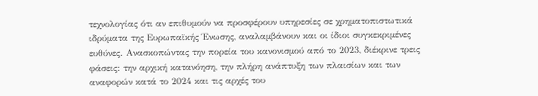τεχνολογίας ότι αν επιθυμούν να προσφέρουν υπηρεσίες σε χρηματοπιστωτικά ιδρύματα της Ευρωπαϊκής Ένωσης, αναλαμβάνουν και οι ίδιοι συγκεκριμένες ευθύνες. Ανασκοπώντας την πορεία του κανονισμού από το 2023, διέκρινε τρεις φάσεις: την αρχική κατανόηση, την πλήρη ανάπτυξη των πλαισίων και των αναφορών κατά το 2024 και τις αρχές του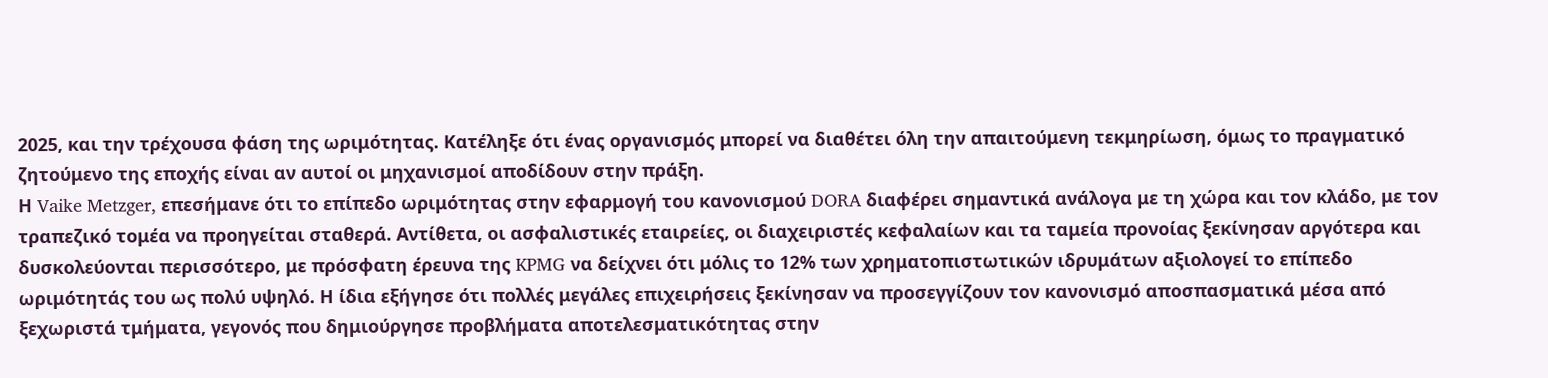2025, και την τρέχουσα φάση της ωριμότητας. Κατέληξε ότι ένας οργανισμός μπορεί να διαθέτει όλη την απαιτούμενη τεκμηρίωση, όμως το πραγματικό ζητούμενο της εποχής είναι αν αυτοί οι μηχανισμοί αποδίδουν στην πράξη.
Η Vaike Metzger, επεσήμανε ότι το επίπεδο ωριμότητας στην εφαρμογή του κανονισμού DORA διαφέρει σημαντικά ανάλογα με τη χώρα και τον κλάδο, με τον τραπεζικό τομέα να προηγείται σταθερά. Αντίθετα, οι ασφαλιστικές εταιρείες, οι διαχειριστές κεφαλαίων και τα ταμεία προνοίας ξεκίνησαν αργότερα και δυσκολεύονται περισσότερο, με πρόσφατη έρευνα της KPMG να δείχνει ότι μόλις το 12% των χρηματοπιστωτικών ιδρυμάτων αξιολογεί το επίπεδο ωριμότητάς του ως πολύ υψηλό. Η ίδια εξήγησε ότι πολλές μεγάλες επιχειρήσεις ξεκίνησαν να προσεγγίζουν τον κανονισμό αποσπασματικά μέσα από ξεχωριστά τμήματα, γεγονός που δημιούργησε προβλήματα αποτελεσματικότητας στην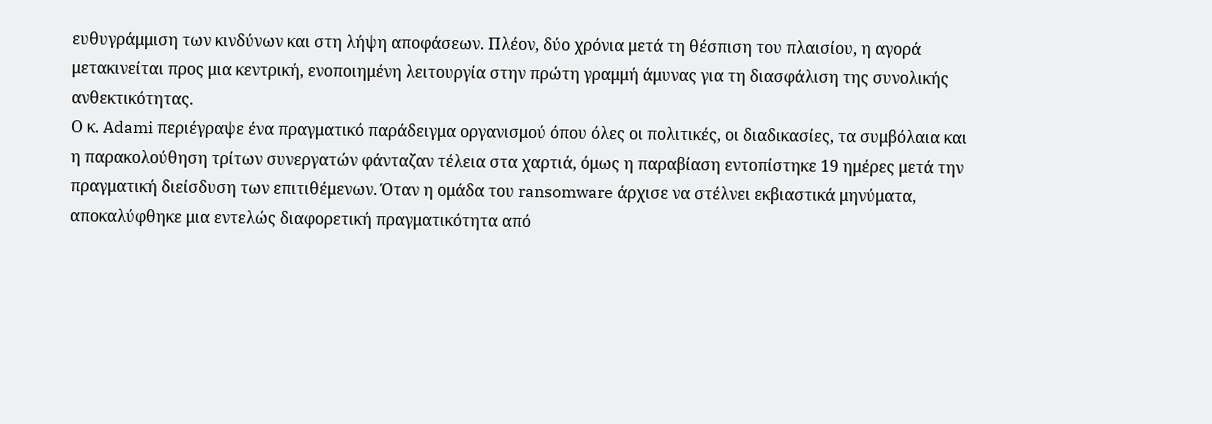ευθυγράμμιση των κινδύνων και στη λήψη αποφάσεων. Πλέον, δύο χρόνια μετά τη θέσπιση του πλαισίου, η αγορά μετακινείται προς μια κεντρική, ενοποιημένη λειτουργία στην πρώτη γραμμή άμυνας για τη διασφάλιση της συνολικής ανθεκτικότητας.
Ο κ. Adami περιέγραψε ένα πραγματικό παράδειγμα οργανισμού όπου όλες οι πολιτικές, οι διαδικασίες, τα συμβόλαια και η παρακολούθηση τρίτων συνεργατών φάνταζαν τέλεια στα χαρτιά, όμως η παραβίαση εντοπίστηκε 19 ημέρες μετά την πραγματική διείσδυση των επιτιθέμενων. Όταν η ομάδα του ransomware άρχισε να στέλνει εκβιαστικά μηνύματα, αποκαλύφθηκε μια εντελώς διαφορετική πραγματικότητα από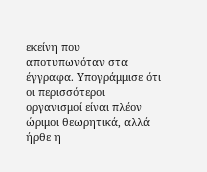εκείνη που αποτυπωνόταν στα έγγραφα. Υπογράμμισε ότι οι περισσότεροι οργανισμοί είναι πλέον ώριμοι θεωρητικά, αλλά ήρθε η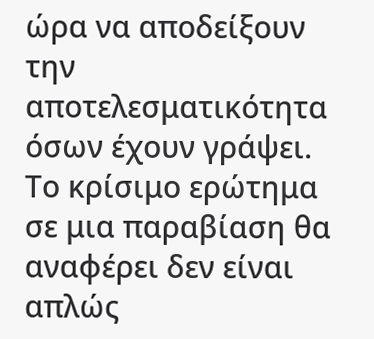ώρα να αποδείξουν την αποτελεσματικότητα όσων έχουν γράψει. Το κρίσιμο ερώτημα σε μια παραβίαση θα αναφέρει δεν είναι απλώς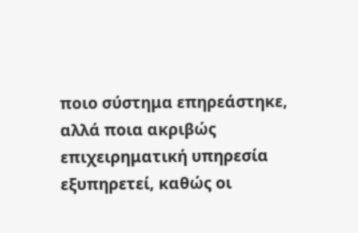ποιο σύστημα επηρεάστηκε, αλλά ποια ακριβώς επιχειρηματική υπηρεσία εξυπηρετεί, καθώς οι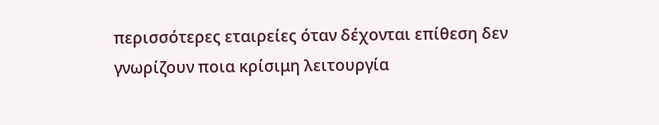περισσότερες εταιρείες όταν δέχονται επίθεση δεν γνωρίζουν ποια κρίσιμη λειτουργία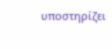υποστηρίζει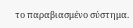το παραβιασμένο σύστημα.